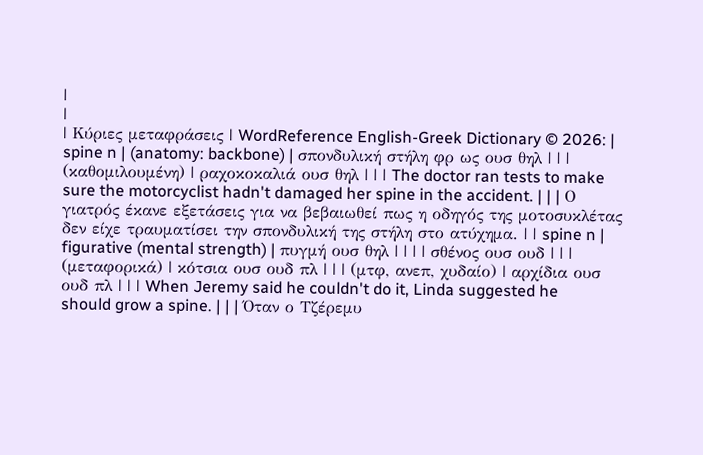|
|
| Κύριες μεταφράσεις | WordReference English-Greek Dictionary © 2026: | spine n | (anatomy: backbone) | σπονδυλική στήλη φρ ως ουσ θηλ | | | (καθομιλουμένη) | ραχοκοκαλιά ουσ θηλ | | | The doctor ran tests to make sure the motorcyclist hadn't damaged her spine in the accident. | | | Ο γιατρός έκανε εξετάσεις για να βεβαιωθεί πως η οδηγός της μοτοσυκλέτας δεν είχε τραυματίσει την σπονδυλική της στήλη στο ατύχημα. | | spine n | figurative (mental strength) | πυγμή ουσ θηλ | | | | σθένος ουσ ουδ | | | (μεταφορικά) | κότσια ουσ ουδ πλ | | | (μτφ, ανεπ, χυδαίο) | αρχίδια ουσ ουδ πλ | | | When Jeremy said he couldn't do it, Linda suggested he should grow a spine. | | | Όταν ο Τζέρεμυ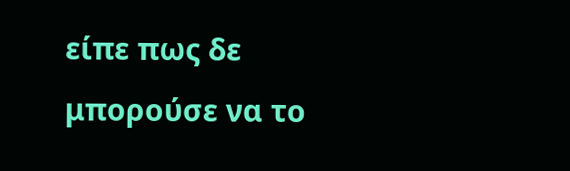είπε πως δε μπορούσε να το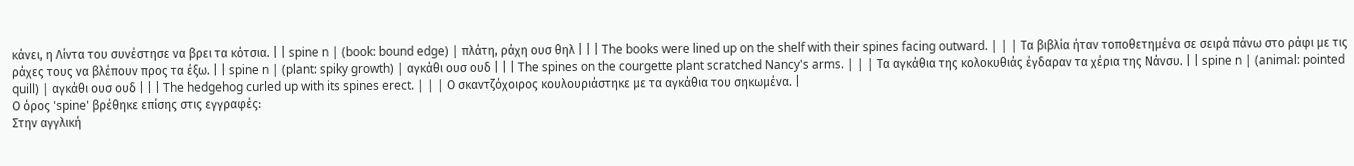κάνει, η Λίντα του συνέστησε να βρει τα κότσια. | | spine n | (book: bound edge) | πλάτη, ράχη ουσ θηλ | | | The books were lined up on the shelf with their spines facing outward. | | | Τα βιβλία ήταν τοποθετημένα σε σειρά πάνω στο ράφι με τις ράχες τους να βλέπουν προς τα έξω. | | spine n | (plant: spiky growth) | αγκάθι ουσ ουδ | | | The spines on the courgette plant scratched Nancy's arms. | | | Τα αγκάθια της κολοκυθιάς έγδαραν τα χέρια της Νάνσυ. | | spine n | (animal: pointed quill) | αγκάθι ουσ ουδ | | | The hedgehog curled up with its spines erect. | | | Ο σκαντζόχοιρος κουλουριάστηκε με τα αγκάθια του σηκωμένα. |
Ο όρος 'spine' βρέθηκε επίσης στις εγγραφές:
Στην αγγλική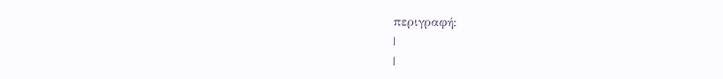περιγραφή:
|
|